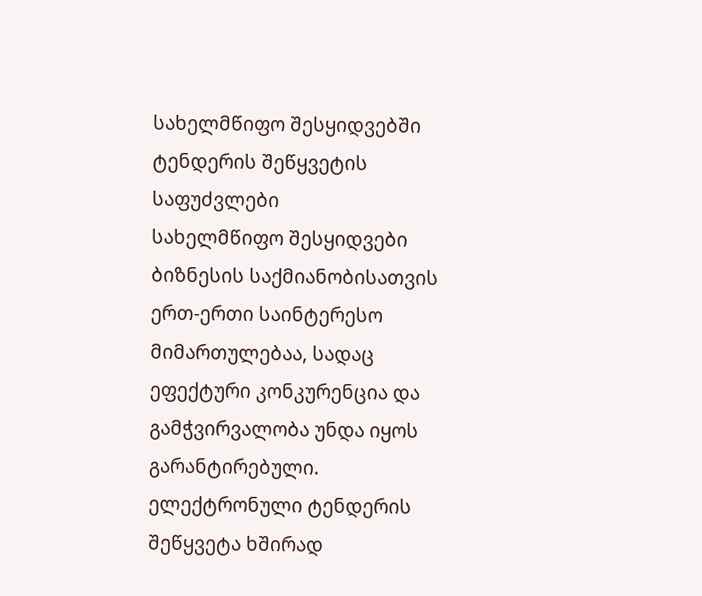სახელმწიფო შესყიდვებში ტენდერის შეწყვეტის საფუძვლები
სახელმწიფო შესყიდვები ბიზნესის საქმიანობისათვის ერთ-ერთი საინტერესო მიმართულებაა, სადაც ეფექტური კონკურენცია და გამჭვირვალობა უნდა იყოს გარანტირებული. ელექტრონული ტენდერის შეწყვეტა ხშირად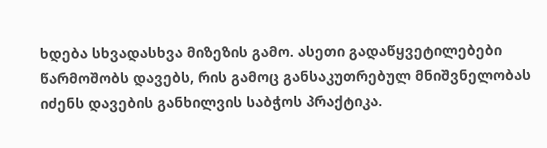ხდება სხვადასხვა მიზეზის გამო. ასეთი გადაწყვეტილებები წარმოშობს დავებს, რის გამოც განსაკუთრებულ მნიშვნელობას იძენს დავების განხილვის საბჭოს პრაქტიკა.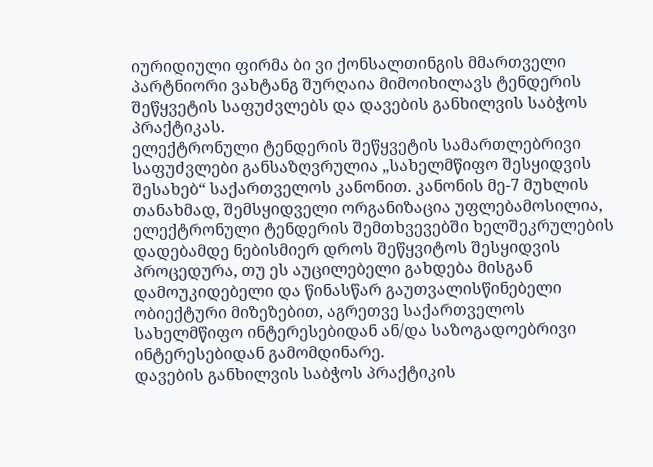იურიდიული ფირმა ბი ვი ქონსალთინგის მმართველი პარტნიორი ვახტანგ შურღაია მიმოიხილავს ტენდერის შეწყვეტის საფუძვლებს და დავების განხილვის საბჭოს პრაქტიკას.
ელექტრონული ტენდერის შეწყვეტის სამართლებრივი საფუძვლები განსაზღვრულია „სახელმწიფო შესყიდვის შესახებ“ საქართველოს კანონით. კანონის მე-7 მუხლის თანახმად, შემსყიდველი ორგანიზაცია უფლებამოსილია, ელექტრონული ტენდერის შემთხვევებში ხელშეკრულების დადებამდე ნებისმიერ დროს შეწყვიტოს შესყიდვის პროცედურა, თუ ეს აუცილებელი გახდება მისგან დამოუკიდებელი და წინასწარ გაუთვალისწინებელი ობიექტური მიზეზებით, აგრეთვე საქართველოს სახელმწიფო ინტერესებიდან ან/და საზოგადოებრივი ინტერესებიდან გამომდინარე.
დავების განხილვის საბჭოს პრაქტიკის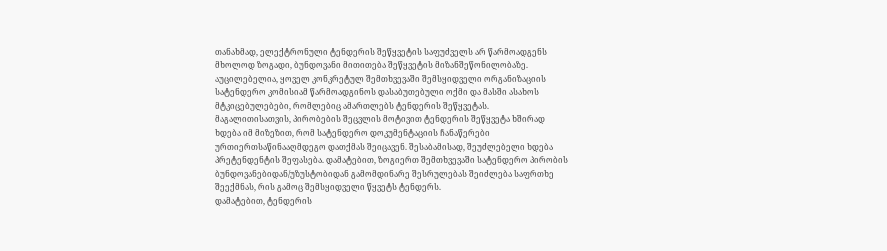თანახმად, ელექტრონული ტენდერის შეწყვეტის საფუძველს არ წარმოადგენს მხოლოდ ზოგადი, ბუნდოვანი მითითება შეწყვეტის მიზანშეწონილობაზე. აუცილებელია, ყოველ კონკრეტულ შემთხვევაში შემსყიდველი ორგანიზაციის სატენდერო კომისიამ წარმოადგინოს დასაბუთებული ოქმი და მასში ასახოს მტკიცებულებები, რომლებიც ამართლებს ტენდერის შეწყვეტას.
მაგალითისათვის, პირობების შეცვლის მოტივით ტენდერის შეწყვეტა ხშირად ხდება იმ მიზეზით, რომ სატენდერო დოკუმენტაციის ჩანაწერები ურთიერთსაწინააღმდეგო დათქმას შეიცავენ. შესაბამისად, შეუძლებელი ხდება პრეტენდენტის შეფასება. დამატებით, ზოგიერთ შემთხვევაში სატენდერო პირობის ბუნდოვანებიდან/უზუსტობიდან გამომდინარე შესრულებას შეიძლება საფრთხე შეექმნას, რის გამოც შემსყიდველი წყვეტს ტენდერს.
დამატებით, ტენდერის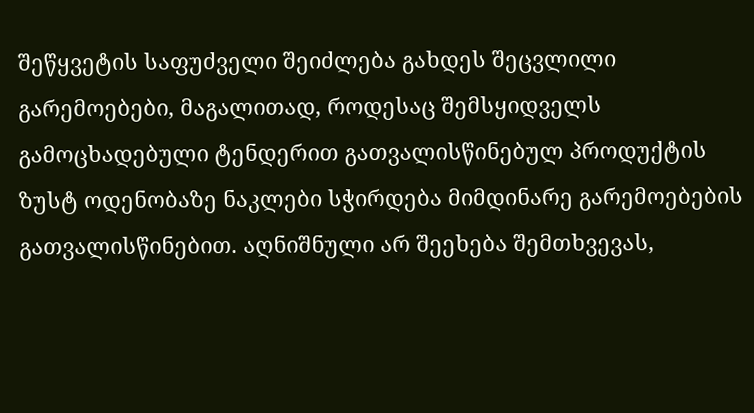შეწყვეტის საფუძველი შეიძლება გახდეს შეცვლილი გარემოებები, მაგალითად, როდესაც შემსყიდველს გამოცხადებული ტენდერით გათვალისწინებულ პროდუქტის ზუსტ ოდენობაზე ნაკლები სჭირდება მიმდინარე გარემოებების გათვალისწინებით. აღნიშნული არ შეეხება შემთხვევას,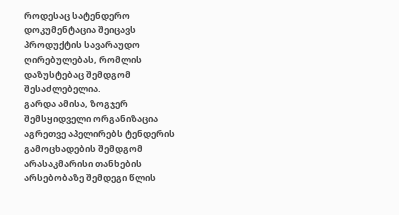როდესაც სატენდერო დოკუმენტაცია შეიცავს პროდუქტის სავარაუდო ღირებულებას, რომლის დაზუსტებაც შემდგომ შესაძლებელია.
გარდა ამისა, ზოგჯერ შემსყიდველი ორგანიზაცია აგრეთვე აპელირებს ტენდერის გამოცხადების შემდგომ არასაკმარისი თანხების არსებობაზე შემდეგი წლის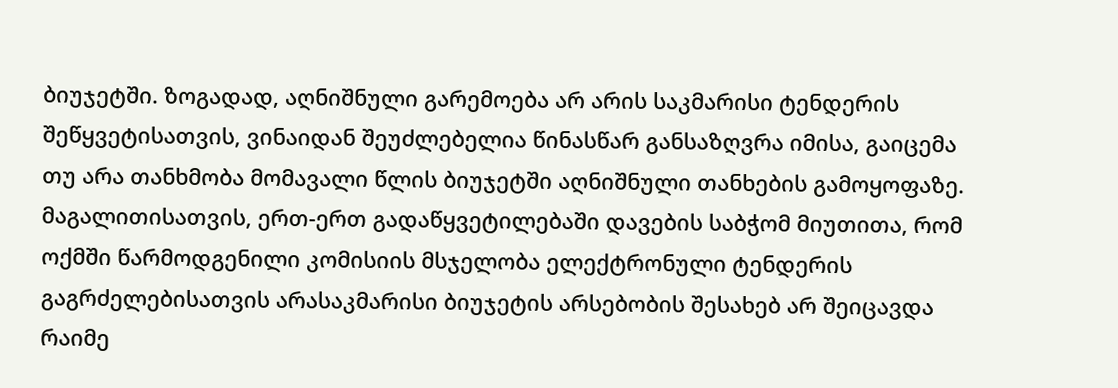ბიუჯეტში. ზოგადად, აღნიშნული გარემოება არ არის საკმარისი ტენდერის შეწყვეტისათვის, ვინაიდან შეუძლებელია წინასწარ განსაზღვრა იმისა, გაიცემა თუ არა თანხმობა მომავალი წლის ბიუჯეტში აღნიშნული თანხების გამოყოფაზე. მაგალითისათვის, ერთ-ერთ გადაწყვეტილებაში დავების საბჭომ მიუთითა, რომ ოქმში წარმოდგენილი კომისიის მსჯელობა ელექტრონული ტენდერის გაგრძელებისათვის არასაკმარისი ბიუჯეტის არსებობის შესახებ არ შეიცავდა რაიმე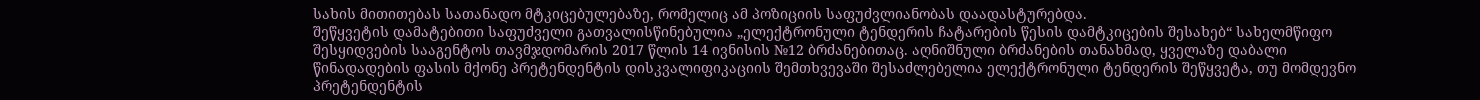სახის მითითებას სათანადო მტკიცებულებაზე, რომელიც ამ პოზიციის საფუძვლიანობას დაადასტურებდა.
შეწყვეტის დამატებითი საფუძველი გათვალისწინებულია „ელექტრონული ტენდერის ჩატარების წესის დამტკიცების შესახებ“ სახელმწიფო შესყიდვების სააგენტოს თავმჯდომარის 2017 წლის 14 ივნისის №12 ბრძანებითაც. აღნიშნული ბრძანების თანახმად, ყველაზე დაბალი წინადადების ფასის მქონე პრეტენდენტის დისკვალიფიკაციის შემთხვევაში შესაძლებელია ელექტრონული ტენდერის შეწყვეტა, თუ მომდევნო პრეტენდენტის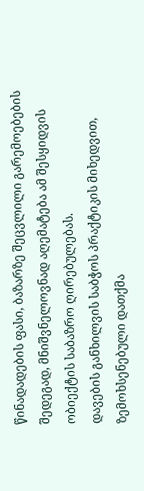წინადადების ფასი, ბაზარზე შეცვლილი გარემოებების შედეგად, მნიშვნელოვნად აღემატება ამ შესყიდვის ობიექტის საბაზრო ღირებულებას.
დავების განხილვის საბჭოს პრაქტიკის მიხედვით, ზემოხსენებული დათქმა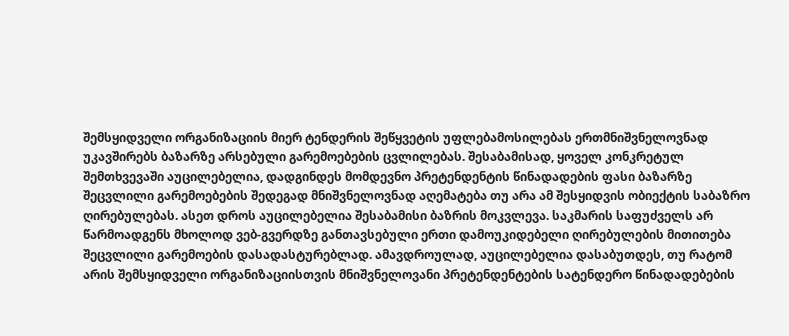შემსყიდველი ორგანიზაციის მიერ ტენდერის შეწყვეტის უფლებამოსილებას ერთმნიშვნელოვნად უკავშირებს ბაზარზე არსებული გარემოებების ცვლილებას. შესაბამისად, ყოველ კონკრეტულ შემთხვევაში აუცილებელია, დადგინდეს მომდევნო პრეტენდენტის წინადადების ფასი ბაზარზე შეცვლილი გარემოებების შედეგად მნიშვნელოვნად აღემატება თუ არა ამ შესყიდვის ობიექტის საბაზრო ღირებულებას. ასეთ დროს აუცილებელია შესაბამისი ბაზრის მოკვლევა. საკმარის საფუძველს არ წარმოადგენს მხოლოდ ვებ-გვერდზე განთავსებული ერთი დამოუკიდებელი ღირებულების მითითება შეცვლილი გარემოების დასადასტურებლად. ამავდროულად, აუცილებელია დასაბუთდეს, თუ რატომ არის შემსყიდველი ორგანიზაციისთვის მნიშვნელოვანი პრეტენდენტების სატენდერო წინადადებების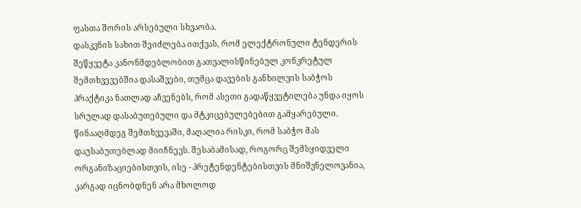ფასთა შორის არსებული სხვაობა.
დასკვნის სახით შეიძლება ითქვას, რომ ელექტრონული ტენდერის შეწყვეტა კანონმდებლობით გათვალისწინებულ კონკრეტულ შემთხვევებშია დასაშვები, თუმცა დავების განხილვის საბჭოს პრაქტიკა ნათლად აჩვენებს, რომ ასეთი გადაწყვეტილება უნდა იყოს სრულად დასაბუთებული და მტკიცებულებებით გამყარებული. წინააღმდეგ შემთხვევაში, მაღალია რისკი, რომ საბჭო მას დაუსაბუთებლად მიიჩნევს. შესაბამისად, როგორც შემსყიდველი ორგანიზაციებისთვის, ისე - პრეტენდენტებისთვის მნიშვნელოვანია, კარგად იცნობდნენ არა მხოლოდ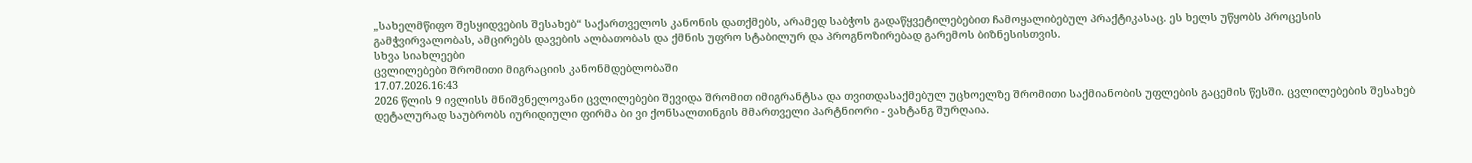„სახელმწიფო შესყიდვების შესახებ“ საქართველოს კანონის დათქმებს, არამედ საბჭოს გადაწყვეტილებებით ჩამოყალიბებულ პრაქტიკასაც. ეს ხელს უწყობს პროცესის გამჭვირვალობას, ამცირებს დავების ალბათობას და ქმნის უფრო სტაბილურ და პროგნოზირებად გარემოს ბიზნესისთვის.
სხვა სიახლეები
ცვლილებები შრომითი მიგრაციის კანონმდებლობაში
17.07.2026.16:43
2026 წლის 9 ივლისს მნიშვნელოვანი ცვლილებები შევიდა შრომით იმიგრანტსა და თვითდასაქმებულ უცხოელზე შრომითი საქმიანობის უფლების გაცემის წესში. ცვლილებების შესახებ დეტალურად საუბრობს იურიდიული ფირმა ბი ვი ქონსალთინგის მმართველი პარტნიორი - ვახტანგ შურღაია.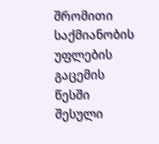შრომითი საქმიანობის უფლების გაცემის წესში შესული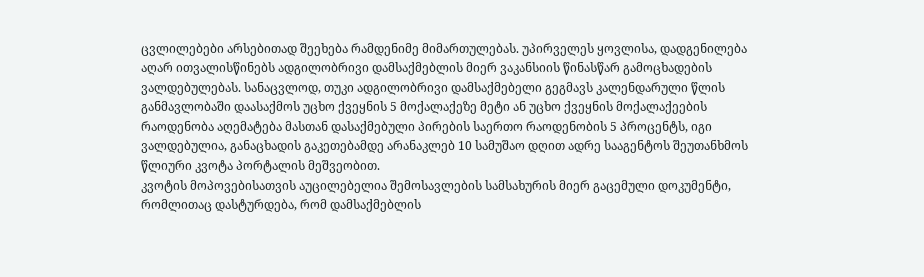ცვლილებები არსებითად შეეხება რამდენიმე მიმართულებას. უპირველეს ყოვლისა, დადგენილება აღარ ითვალისწინებს ადგილობრივი დამსაქმებლის მიერ ვაკანსიის წინასწარ გამოცხადების ვალდებულებას. სანაცვლოდ, თუკი ადგილობრივი დამსაქმებელი გეგმავს კალენდარული წლის განმავლობაში დაასაქმოს უცხო ქვეყნის 5 მოქალაქეზე მეტი ან უცხო ქვეყნის მოქალაქეების რაოდენობა აღემატება მასთან დასაქმებული პირების საერთო რაოდენობის 5 პროცენტს, იგი ვალდებულია, განაცხადის გაკეთებამდე არანაკლებ 10 სამუშაო დღით ადრე სააგენტოს შეუთანხმოს წლიური კვოტა პორტალის მეშვეობით.
კვოტის მოპოვებისათვის აუცილებელია შემოსავლების სამსახურის მიერ გაცემული დოკუმენტი, რომლითაც დასტურდება, რომ დამსაქმებლის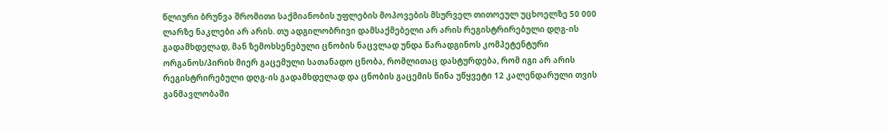წლიური ბრუნვა შრომითი საქმიანობის უფლების მოპოვების მსურველ თითოეულ უცხოელზე 50 000 ლარზე ნაკლები არ არის. თუ ადგილობრივი დამსაქმებელი არ არის რეგისტრირებული დღგ-ის გადამხდელად, მან ზემოხსენებული ცნობის ნაცვლად უნდა წარადგინოს კომპეტენტური ორგანოს/პირის მიერ გაცემული სათანადო ცნობა, რომლითაც დასტურდება, რომ იგი არ არის რეგისტრირებული დღგ-ის გადამხდელად და ცნობის გაცემის წინა უწყვეტი 12 კალენდარული თვის განმავლობაში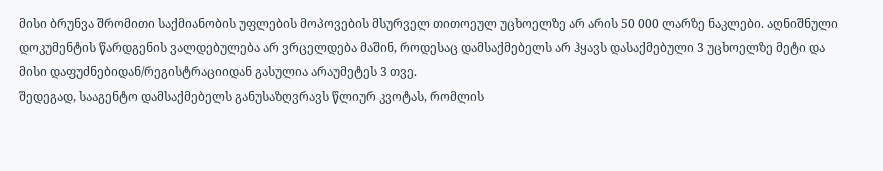მისი ბრუნვა შრომითი საქმიანობის უფლების მოპოვების მსურველ თითოეულ უცხოელზე არ არის 50 000 ლარზე ნაკლები. აღნიშნული დოკუმენტის წარდგენის ვალდებულება არ ვრცელდება მაშინ, როდესაც დამსაქმებელს არ ჰყავს დასაქმებული 3 უცხოელზე მეტი და მისი დაფუძნებიდან/რეგისტრაციიდან გასულია არაუმეტეს 3 თვე.
შედეგად, სააგენტო დამსაქმებელს განუსაზღვრავს წლიურ კვოტას, რომლის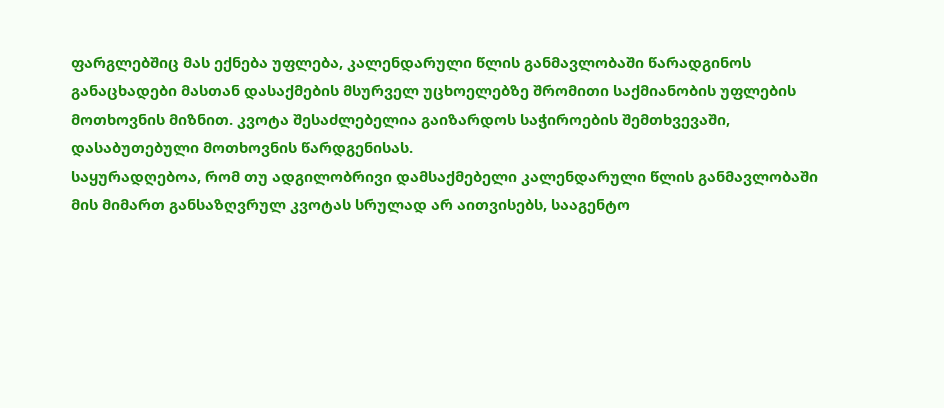ფარგლებშიც მას ექნება უფლება, კალენდარული წლის განმავლობაში წარადგინოს განაცხადები მასთან დასაქმების მსურველ უცხოელებზე შრომითი საქმიანობის უფლების მოთხოვნის მიზნით. კვოტა შესაძლებელია გაიზარდოს საჭიროების შემთხვევაში, დასაბუთებული მოთხოვნის წარდგენისას.
საყურადღებოა, რომ თუ ადგილობრივი დამსაქმებელი კალენდარული წლის განმავლობაში მის მიმართ განსაზღვრულ კვოტას სრულად არ აითვისებს, სააგენტო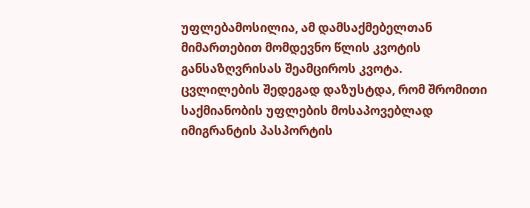უფლებამოსილია, ამ დამსაქმებელთან მიმართებით მომდევნო წლის კვოტის განსაზღვრისას შეამციროს კვოტა.
ცვლილების შედეგად დაზუსტდა, რომ შრომითი საქმიანობის უფლების მოსაპოვებლად იმიგრანტის პასპორტის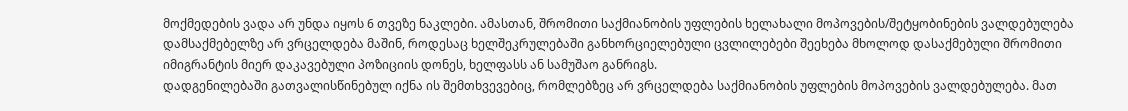მოქმედების ვადა არ უნდა იყოს 6 თვეზე ნაკლები. ამასთან, შრომითი საქმიანობის უფლების ხელახალი მოპოვების/შეტყობინების ვალდებულება დამსაქმებელზე არ ვრცელდება მაშინ, როდესაც ხელშეკრულებაში განხორციელებული ცვლილებები შეეხება მხოლოდ დასაქმებული შრომითი იმიგრანტის მიერ დაკავებული პოზიციის დონეს, ხელფასს ან სამუშაო განრიგს.
დადგენილებაში გათვალისწინებულ იქნა ის შემთხვევებიც, რომლებზეც არ ვრცელდება საქმიანობის უფლების მოპოვების ვალდებულება. მათ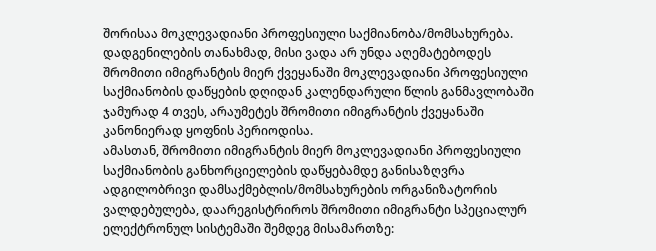შორისაა მოკლევადიანი პროფესიული საქმიანობა/მომსახურება. დადგენილების თანახმად, მისი ვადა არ უნდა აღემატებოდეს შრომითი იმიგრანტის მიერ ქვეყანაში მოკლევადიანი პროფესიული საქმიანობის დაწყების დღიდან კალენდარული წლის განმავლობაში ჯამურად 4 თვეს, არაუმეტეს შრომითი იმიგრანტის ქვეყანაში კანონიერად ყოფნის პერიოდისა.
ამასთან, შრომითი იმიგრანტის მიერ მოკლევადიანი პროფესიული საქმიანობის განხორციელების დაწყებამდე განისაზღვრა ადგილობრივი დამსაქმებლის/მომსახურების ორგანიზატორის ვალდებულება, დაარეგისტრიროს შრომითი იმიგრანტი სპეციალურ ელექტრონულ სისტემაში შემდეგ მისამართზე: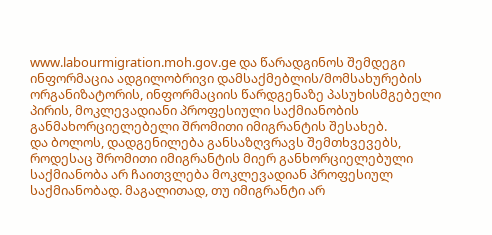www.labourmigration.moh.gov.ge და წარადგინოს შემდეგი ინფორმაცია ადგილობრივი დამსაქმებლის/მომსახურების ორგანიზატორის, ინფორმაციის წარდგენაზე პასუხისმგებელი პირის, მოკლევადიანი პროფესიული საქმიანობის განმახორციელებელი შრომითი იმიგრანტის შესახებ.
და ბოლოს, დადგენილება განსაზღვრავს შემთხვევებს, როდესაც შრომითი იმიგრანტის მიერ განხორციელებული საქმიანობა არ ჩაითვლება მოკლევადიან პროფესიულ საქმიანობად. მაგალითად, თუ იმიგრანტი არ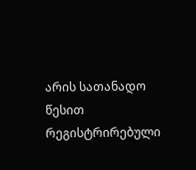არის სათანადო წესით რეგისტრირებული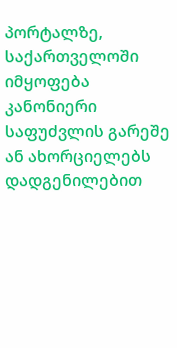პორტალზე, საქართველოში იმყოფება კანონიერი საფუძვლის გარეშე ან ახორციელებს დადგენილებით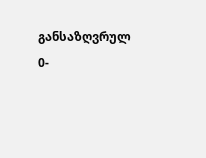განსაზღვრულ 0-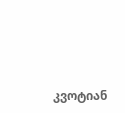კვოტიან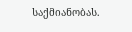საქმიანობას.